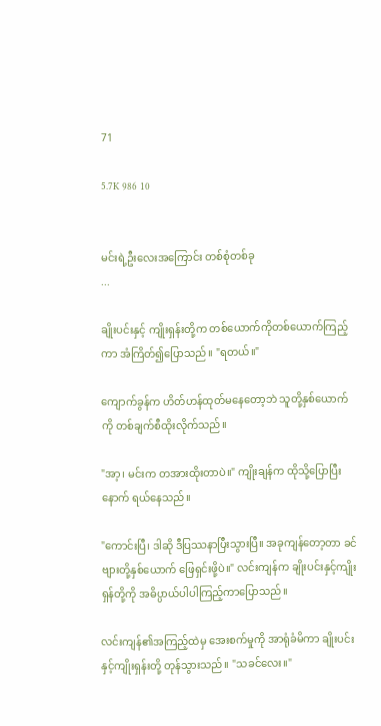71

5.7K 986 10


မင်းရဲ့ဦးလေးအကြောင်း တစ်စုံတစ်ခု
...

ချိုးပင်းနှင့် ကျိုးရှန်းတို့က တစ်ယောက်ကိုတစ်ယောက်ကြည့်ကာ အံကြိတ်၍ပြောသည်။ "ရတယ်။"

ကျောက်ခွန်က ဟိတ်ဟန်ထုတ်မနေတော့ဘဲ သူတို့နှစ်ယောက်ကို တစ်ချက်စီထိုးလိုက်သည်။

"အာ့၊ မင်းက တအားထိုးတာပဲ။" ကျိုးချန်က ထိုသို့ပြောပြီးနောက် ရယ်နေသည်။

"ကောင်းပြီ၊ ဒါဆို ဒီပြဿနာပြီးသွားပြီ။ အခုကျန်တော့တာ ခင်ဗျားတို့နှစ်ယောက် ဖြေရှင်းဖို့ပဲ။" လင်းကျန်က ချိုးပင်းနှင့်ကျိုးရှန်တို့ကို အဓိပ္ပာယ်ပါပါကြည့်ကာပြောသည်။

လင်းကျန်၏အကြည့်ထဲမှ အေးစက်မှုကို အာရုံခံမိကာ ချိုးပင်းနှင့်ကျိုးရှန်းတို့ တုန်သွားသည်။ "သခင်လေး။"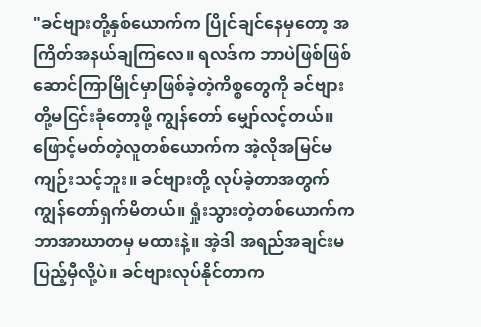"ခင်ဗျားတို့နှစ်ယောက်က ပြိုင်ချင်နေမှတော့ အကြိတ်အနယ်ချကြလေ။ ရလဒ်က ဘာပဲဖြစ်ဖြစ် ဆောင်ကြာမြိုင်မှာဖြစ်ခဲ့တဲ့ကိစ္စတွေကို ခင်ဗျားတို့မငြင်းခုံတော့ဖို့ ကျွန်တော် မျှော်လင့်တယ်။ ဖြောင့်မတ်တဲ့လူတစ်ယောက်က အဲ့လိုအမြင်မကျဉ်းသင့်ဘူး။ ခင်ဗျားတို့ လုပ်ခဲ့တာအတွက် ကျွန်တော်ရှက်မိတယ်။ ရှုံးသွားတဲ့တစ်ယောက်က ဘာအာဃာတမှ မထားနဲ့။ အဲ့ဒါ အရည်အချင်းမပြည့်မှီလို့ပဲ။ ခင်ဗျားလုပ်နိုင်တာက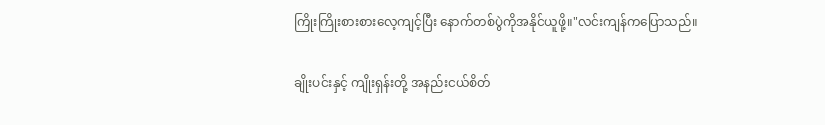ကြိုးကြိုးစားစားလေ့ကျင့်ပြီး နောက်တစ်ပွဲကိုအနိုင်ယူဖို့။"လင်းကျန်ကပြောသည်။

ချိုးပင်းနှင့် ကျိုးရှန်းတို့ အနည်းငယ်စိတ်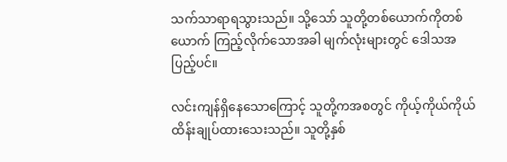သက်သာရာရသွားသည်။ သို့သော် သူတို့တစ်ယောက်ကိုတစ်ယောက် ကြည့်လိုက်သောအခါ မျက်လုံးများတွင် ဒေါသအပြည့်ပင်။

လင်းကျန်ရှိနေသောကြောင့် သူတို့ကအစတွင် ကိုယ့်ကိုယ်ကိုယ် ထိန်းချုပ်ထားသေးသည်။ သူတို့နှစ်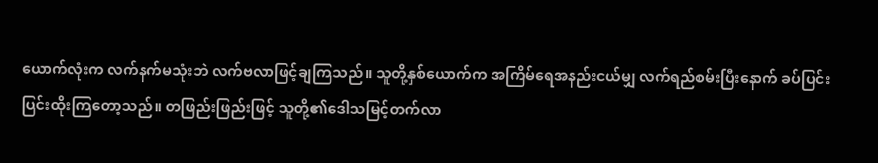ယောက်လုံးက လက်နက်မသုံးဘဲ လက်ဗလာဖြင့်ချကြသည်။ သူတို့နှစ်ယောက်က အကြိမ်ရေအနည်းငယ်မျှ လက်ရည်စမ်းပြီးနောက် ခပ်ပြင်းပြင်းထိုးကြတော့သည်။ တဖြည်းဖြည်းဖြင့် သူတို့၏ဒေါသမြင့်တက်လာ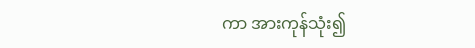ကာ အားကုန်သုံး၍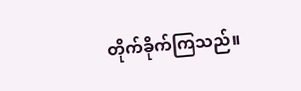တိုက်ခိုက်ကြသည်။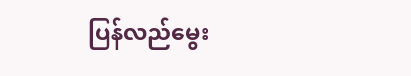ပြန်လည်မွေး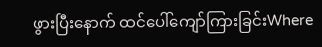ဖွားပြီးနောက် ထင်ပေါ်ကျော်ကြားခြင်းWhere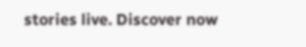stories live. Discover now